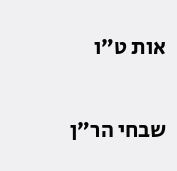אות ט״ו

שבחי הר״ן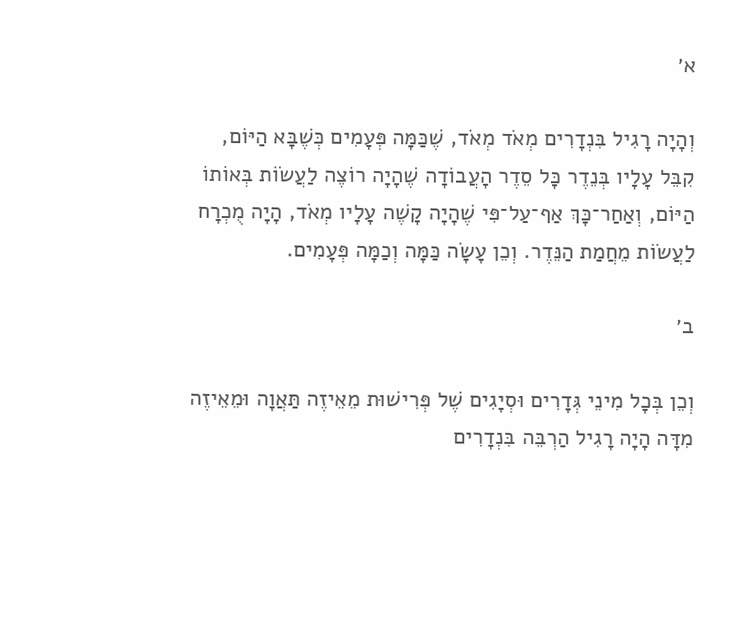א׳

וְהָיָה רָגִיל בִּנְדָרִים מְאֹד מְאֹד, שֶׁכַּמָּה פְּעָמִים כְּשֶׁבָּא הַיּוֹם, קִבֵּל עָלָיו בְּנֵדֶר כָּל סֵדֶר הָעֲבוֹדָה שֶׁהָיָה רוֹצֶה לַעֲשׂוֹת בְּאוֹתוֹ הַיּוֹם, וְאַחַר־כָּךְ אַף־עַל־פִּי שֶׁהָיָה קָשֶׁה עָלָיו מְאֹד, הָיָה מֻכְרָח לַעֲשׂוֹת מֵחֲמַת הַנֵּדֶר. וְכֵן עָשָׂה כַּמָּה וְכַמָּה פְּעָמִים.

ב׳

וְכֵן בְּכָל מִינֵי גְּדָרִים וּסְיָגִים שֶׁל פְּרִישׁוּת מֵאֵיזֶה תַּאֲוָה וּמֵאֵיזֶה מִדָּה הָיָה רָגִיל הַרְבֵּה בִּנְדָרִים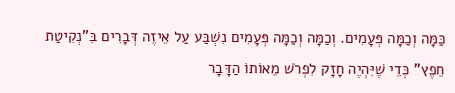כַּמָּה וְכַמָּה פְּעָמִים. וְכַמָּה וְכַמָּה פְּעָמִים נִשְׁבַּע עַל אֵיזֶה דְּבָרִים בִּ"נְקִיטַת חֵפֶץ" כְּדֵי שֶׁיִּהְיֶה חָזָק לִפְרֹשׁ מֵאוֹתוֹ הַדָּבָר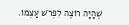שֶׁהָיָה רוֹצֶה לִפְרֹשׁ עַצְמוֹ.